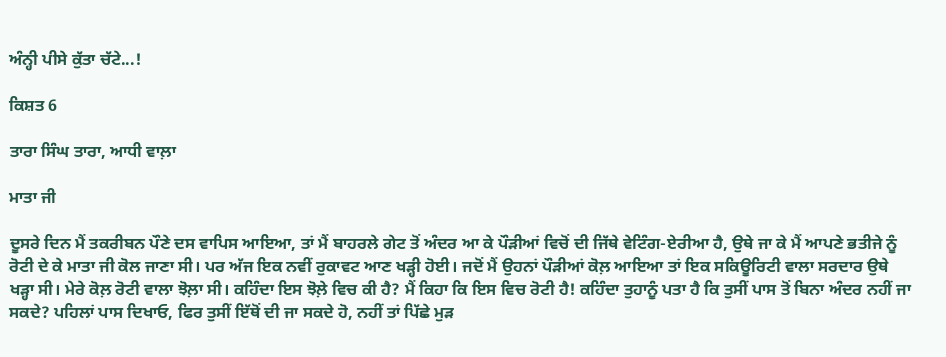ਅੰਨ੍ਹੀ ਪੀਸੇ ਕੁੱਤਾ ਚੱਟੇ...!

ਕਿਸ਼ਤ 6

ਤਾਰਾ ਸਿੰਘ ਤਾਰਾ, ਆਧੀ ਵਾਲ਼ਾ

ਮਾਤਾ ਜੀ

ਦੂਸਰੇ ਦਿਨ ਮੈਂ ਤਕਰੀਬਨ ਪੌਣੇ ਦਸ ਵਾਪਿਸ ਆਇਆ, ਤਾਂ ਮੈਂ ਬਾਹਰਲੇ ਗੇਟ ਤੋਂ ਅੰਦਰ ਆ ਕੇ ਪੌੜੀਆਂ ਵਿਚੋਂ ਦੀ ਜਿੱਥੇ ਵੇਟਿੰਗ-ਏਰੀਆ ਹੈ, ਉਥੇ ਜਾ ਕੇ ਮੈਂ ਆਪਣੇ ਭਤੀਜੇ ਨੂੰ ਰੋਟੀ ਦੇ ਕੇ ਮਾਤਾ ਜੀ ਕੋਲ ਜਾਣਾ ਸੀ। ਪਰ ਅੱਜ ਇਕ ਨਵੀਂ ਰੁਕਾਵਟ ਆਣ ਖੜ੍ਹੀ ਹੋਈ। ਜਦੋਂ ਮੈਂ ਉਹਨਾਂ ਪੌੜੀਆਂ ਕੋਲ਼ ਆਇਆ ਤਾਂ ਇਕ ਸਕਿਊਰਿਟੀ ਵਾਲਾ ਸਰਦਾਰ ਉਥੇ ਖੜ੍ਹਾ ਸੀ। ਮੇਰੇ ਕੋਲ਼ ਰੋਟੀ ਵਾਲਾ ਝੋਲ਼ਾ ਸੀ। ਕਹਿੰਦਾ ਇਸ ਝੋਲ਼ੇ ਵਿਚ ਕੀ ਹੈ? ਮੈਂ ਕਿਹਾ ਕਿ ਇਸ ਵਿਚ ਰੋਟੀ ਹੈ! ਕਹਿੰਦਾ ਤੁਹਾਨੂੰ ਪਤਾ ਹੈ ਕਿ ਤੁਸੀਂ ਪਾਸ ਤੋਂ ਬਿਨਾ ਅੰਦਰ ਨਹੀਂ ਜਾ ਸਕਦੇ? ਪਹਿਲਾਂ ਪਾਸ ਦਿਖਾਓ, ਫਿਰ ਤੁਸੀਂ ਇੱਥੋਂ ਦੀ ਜਾ ਸਕਦੇ ਹੋ, ਨਹੀਂ ਤਾਂ ਪਿੱਛੇ ਮੁੜ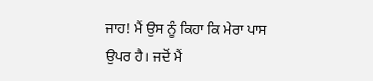ਜਾਹ! ਮੈਂ ਉਸ ਨੂੰ ਕਿਹਾ ਕਿ ਮੇਰਾ ਪਾਸ ਉਪਰ ਹੈ। ਜਦੋਂ ਮੈਂ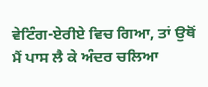ਵੇਟਿੰਗ-ਏਰੀਏ ਵਿਚ ਗਿਆ, ਤਾਂ ਉਥੋਂ ਮੈਂ ਪਾਸ ਲੈ ਕੇ ਅੰਦਰ ਚਲਿਆ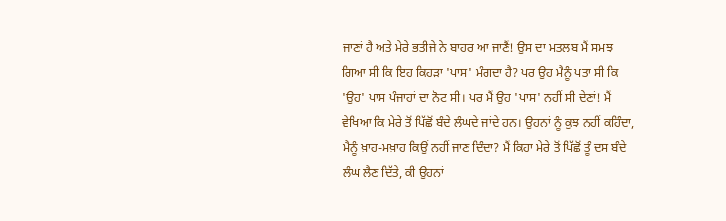ਜਾਣਾਂ ਹੈ ਅਤੇ ਮੇਰੇ ਭਤੀਜੇ ਨੇ ਬਾਹਰ ਆ ਜਾਣੈਂ! ਉਸ ਦਾ ਮਤਲਬ ਮੈਂ ਸਮਝ ਗਿਆ ਸੀ ਕਿ ਇਹ ਕਿਹੜਾ 'ਪਾਸ' ਮੰਗਦਾ ਹੈ? ਪਰ ਉਹ ਮੈਨੂੰ ਪਤਾ ਸੀ ਕਿ 'ਉਹ' ਪਾਸ ਪੰਜਾਹਾਂ ਦਾ ਨੋਟ ਸੀ। ਪਰ ਮੈਂ ਉਹ 'ਪਾਸ' ਨਹੀਂ ਸੀ ਦੇਣਾਂ! ਮੈਂ ਵੇਖਿਆ ਕਿ ਮੇਰੇ ਤੋਂ ਪਿੱਛੋਂ ਬੰਦੇ ਲੰਘਦੇ ਜਾਂਦੇ ਹਨ। ਉਹਨਾਂ ਨੂੰ ਕੁਝ ਨਹੀਂ ਕਹਿੰਦਾ, ਮੈਨੂੰ ਖ਼ਾਹ-ਮਖ਼ਾਹ ਕਿਉਂ ਨਹੀਂ ਜਾਣ ਦਿੰਦਾ? ਮੈਂ ਕਿਹਾ ਮੇਰੇ ਤੋਂ ਪਿੱਛੋਂ ਤੂੰ ਦਸ ਬੰਦੇ ਲੰਘ ਲੈਣ ਦਿੱਤੇ, ਕੀ ਉਹਨਾਂ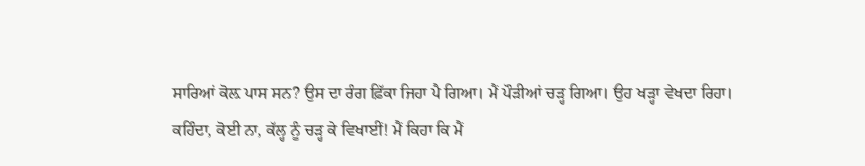ਸਾਰਿਆਂ ਕੋਲ਼ ਪਾਸ ਸਨ? ਉਸ ਦਾ ਰੰਗ ਫ਼ਿੱਕਾ ਜਿਹਾ ਪੈ ਗਿਆ। ਮੈਂ ਪੌੜੀਆਂ ਚੜ੍ਹ ਗਿਆ। ਉਹ ਖੜ੍ਹਾ ਵੇਖਦਾ ਰਿਹਾ। ਕਹਿੰਦਾ, ਕੋਈ ਨਾ, ਕੱਲ੍ਹ ਨੂੰ ਚੜ੍ਹ ਕੇ ਵਿਖਾਈਂ! ਮੈਂ ਕਿਹਾ ਕਿ ਮੈਂ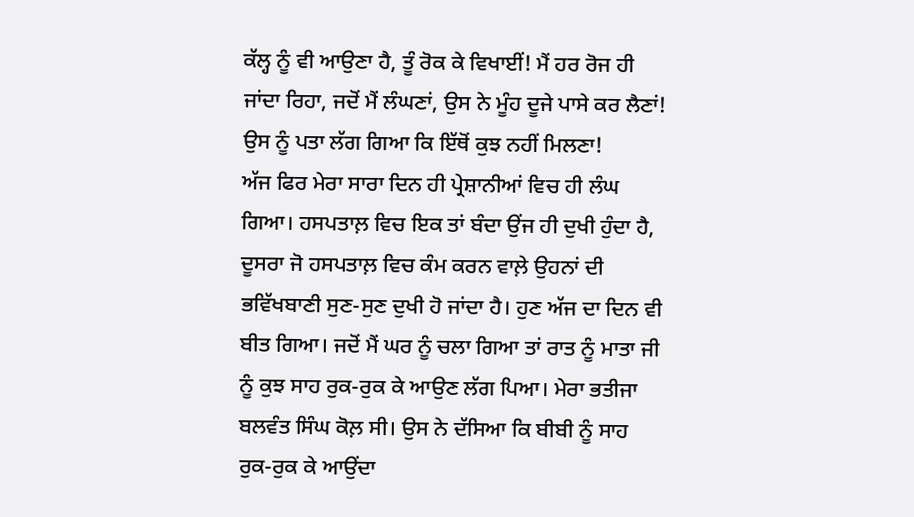ਕੱਲ੍ਹ ਨੂੰ ਵੀ ਆਉਣਾ ਹੈ, ਤੂੰ ਰੋਕ ਕੇ ਵਿਖਾਈਂ! ਮੈਂ ਹਰ ਰੋਜ ਹੀ ਜਾਂਦਾ ਰਿਹਾ, ਜਦੋਂ ਮੈਂ ਲੰਘਣਾਂ, ਉਸ ਨੇ ਮੂੰਹ ਦੂਜੇ ਪਾਸੇ ਕਰ ਲੈਣਾਂ! ਉਸ ਨੂੰ ਪਤਾ ਲੱਗ ਗਿਆ ਕਿ ਇੱਥੋਂ ਕੁਝ ਨਹੀਂ ਮਿਲਣਾ!
ਅੱਜ ਫਿਰ ਮੇਰਾ ਸਾਰਾ ਦਿਨ ਹੀ ਪ੍ਰੇਸ਼ਾਨੀਆਂ ਵਿਚ ਹੀ ਲੰਘ ਗਿਆ। ਹਸਪਤਾਲ਼ ਵਿਚ ਇਕ ਤਾਂ ਬੰਦਾ ਉਂਜ ਹੀ ਦੁਖੀ ਹੁੰਦਾ ਹੈ, ਦੂਸਰਾ ਜੋ ਹਸਪਤਾਲ਼ ਵਿਚ ਕੰਮ ਕਰਨ ਵਾਲ਼ੇ ਉਹਨਾਂ ਦੀ ਭਵਿੱਖਬਾਣੀ ਸੁਣ-ਸੁਣ ਦੁਖੀ ਹੋ ਜਾਂਦਾ ਹੈ। ਹੁਣ ਅੱਜ ਦਾ ਦਿਨ ਵੀ ਬੀਤ ਗਿਆ। ਜਦੋਂ ਮੈਂ ਘਰ ਨੂੰ ਚਲਾ ਗਿਆ ਤਾਂ ਰਾਤ ਨੂੰ ਮਾਤਾ ਜੀ ਨੂੰ ਕੁਝ ਸਾਹ ਰੁਕ-ਰੁਕ ਕੇ ਆਉਣ ਲੱਗ ਪਿਆ। ਮੇਰਾ ਭਤੀਜਾ ਬਲਵੰਤ ਸਿੰਘ ਕੋਲ਼ ਸੀ। ਉਸ ਨੇ ਦੱਸਿਆ ਕਿ ਬੀਬੀ ਨੂੰ ਸਾਹ ਰੁਕ-ਰੁਕ ਕੇ ਆਉਂਦਾ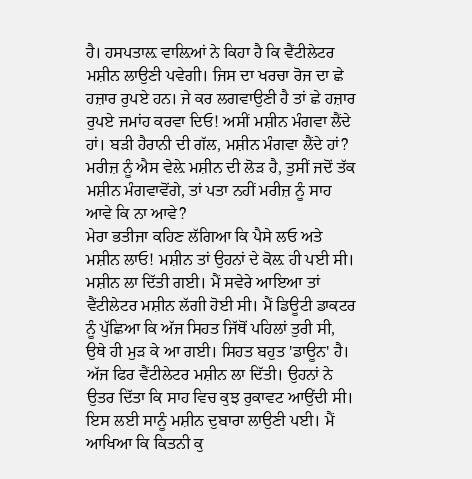ਹੈ। ਹਸਪਤਾਲ਼ ਵਾਲ਼ਿਆਂ ਨੇ ਕਿਹਾ ਹੈ ਕਿ ਵੈਂਟੀਲੇਟਰ ਮਸ਼ੀਨ ਲਾਉਣੀ ਪਵੇਗੀ। ਜਿਸ ਦਾ ਖਰਚਾ ਰੋਜ ਦਾ ਛੇ ਹਜ਼ਾਰ ਰੁਪਏ ਹਨ। ਜੇ ਕਰ ਲਗਵਾਉਣੀ ਹੈ ਤਾਂ ਛੇ ਹਜ਼ਾਰ ਰੁਪਏ ਜਮਾਂਹ ਕਰਵਾ ਦਿਓ! ਅਸੀਂ ਮਸ਼ੀਨ ਮੰਗਵਾ ਲੈਂਦੇ ਹਾਂ। ਬੜੀ ਹੈਰਾਨੀ ਦੀ ਗੱਲ, ਮਸ਼ੀਨ ਮੰਗਵਾ ਲੈਂਦੇ ਹਾਂ? ਮਰੀਜ਼ ਨੂੰ ਐਸ ਵੇਲ਼ੇ ਮਸ਼ੀਨ ਦੀ ਲੋੜ ਹੈ, ਤੁਸੀਂ ਜਦੋਂ ਤੱਕ ਮਸ਼ੀਨ ਮੰਗਵਾਵੋਂਗੇ, ਤਾਂ ਪਤਾ ਨਹੀਂ ਮਰੀਜ਼ ਨੂੰ ਸਾਹ ਆਵੇ ਕਿ ਨਾ ਆਵੇ?
ਮੇਰਾ ਭਤੀਜਾ ਕਹਿਣ ਲੱਗਿਆ ਕਿ ਪੈਸੇ ਲਓ ਅਤੇ ਮਸ਼ੀਨ ਲਾਓ! ਮਸ਼ੀਨ ਤਾਂ ਉਹਨਾਂ ਦੇ ਕੋਲ਼ ਹੀ ਪਈ ਸੀ। ਮਸ਼ੀਨ ਲਾ ਦਿੱਤੀ ਗਈ। ਮੈਂ ਸਵੇਰੇ ਆਇਆ ਤਾਂ ਵੈਂਟੀਲੇਟਰ ਮਸ਼ੀਨ ਲੱਗੀ ਹੋਈ ਸੀ। ਮੈਂ ਡਿਊਟੀ ਡਾਕਟਰ ਨੂੰ ਪੁੱਛਿਆ ਕਿ ਅੱਜ ਸਿਹਤ ਜਿੱਥੋਂ ਪਹਿਲਾਂ ਤੁਰੀ ਸੀ, ਉਥੇ ਹੀ ਮੁੜ ਕੇ ਆ ਗਈ। ਸਿਹਤ ਬਹੁਤ 'ਡਾਊਨ' ਹੈ। ਅੱਜ ਫਿਰ ਵੈਂਟੀਲੇਟਰ ਮਸ਼ੀਨ ਲਾ ਦਿੱਤੀ। ਉਹਨਾਂ ਨੇ ਉਤਰ ਦਿੱਤਾ ਕਿ ਸਾਹ ਵਿਚ ਕੁਝ ਰੁਕਾਵਟ ਆਉਂਦੀ ਸੀ। ਇਸ ਲਈ ਸਾਨੂੰ ਮਸ਼ੀਨ ਦੁਬਾਰਾ ਲਾਉਣੀ ਪਈ। ਮੈਂ ਆਖਿਆ ਕਿ ਕਿਤਨੀ ਕੁ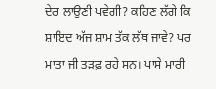ਦੇਰ ਲਾਉਣੀ ਪਵੇਗੀ? ਕਹਿਣ ਲੱਗੇ ਕਿ ਸ਼ਾਇਦ ਅੱਜ ਸ਼ਾਮ ਤੱਕ ਲੱਥ ਜਾਵੇ? ਪਰ ਮਾਤਾ ਜੀ ਤੜਫ਼ ਰਹੇ ਸਨ। ਪਾਸੇ ਮਾਰੀ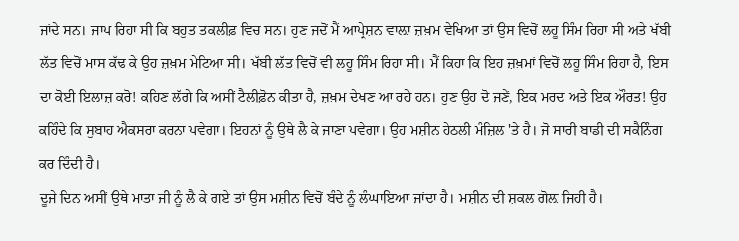ਜਾਂਦੇ ਸਨ। ਜਾਪ ਰਿਹਾ ਸੀ ਕਿ ਬਹੁਤ ਤਕਲੀਫ਼ ਵਿਚ ਸਨ। ਹੁਣ ਜਦੋਂ ਮੈਂ ਆਪ੍ਰੇਸ਼ਨ ਵਾਲ਼ਾ ਜ਼ਖ਼ਮ ਵੇਖਿਆ ਤਾਂ ਉਸ ਵਿਚੋਂ ਲਹੂ ਸਿੰਮ ਰਿਹਾ ਸੀ ਅਤੇ ਖੱਬੀ ਲੱਤ ਵਿਚੋਂ ਮਾਸ ਕੱਢ ਕੇ ਉਹ ਜ਼ਖ਼ਮ ਮੇਟਿਆ ਸੀ। ਖੱਬੀ ਲੱਤ ਵਿਚੋਂ ਵੀ ਲਹੂ ਸਿੰਮ ਰਿਹਾ ਸੀ। ਮੈਂ ਕਿਹਾ ਕਿ ਇਹ ਜ਼ਖ਼ਮਾਂ ਵਿਚੋਂ ਲਹੂ ਸਿੰਮ ਰਿਹਾ ਹੈ, ਇਸ ਦਾ ਕੋਈ ਇਲਾਜ਼ ਕਰੋ! ਕਹਿਣ ਲੱਗੇ ਕਿ ਅਸੀਂ ਟੈਲੀਫ਼ੋਨ ਕੀਤਾ ਹੈ, ਜ਼ਖ਼ਮ ਦੇਖਣ ਆ ਰਹੇ ਹਨ। ਹੁਣ ਉਹ ਦੋ ਜਣੇਂ, ਇਕ ਮਰਦ ਅਤੇ ਇਕ ਔਰਤ! ਉਹ ਕਹਿੰਦੇ ਕਿ ਸੁਬਾਹ ਐਕਸਰਾ ਕਰਨਾ ਪਵੇਗਾ। ਇਹਨਾਂ ਨੂੰ ਉਥੇ ਲੈ ਕੇ ਜਾਣਾ ਪਵੇਗਾ। ਉਹ ਮਸ਼ੀਨ ਹੇਠਲੀ ਮੰਜ਼ਿਲ 'ਤੇ ਹੈ। ਜੋ ਸਾਰੀ ਬਾਡੀ ਦੀ ਸਕੈਨਿੰਗ ਕਰ ਦਿੰਦੀ ਹੈ।
ਦੂਜੇ ਦਿਨ ਅਸੀਂ ਉਥੇ ਮਾਤਾ ਜੀ ਨੂੰ ਲੈ ਕੇ ਗਏ ਤਾਂ ਉਸ ਮਸ਼ੀਨ ਵਿਚੋਂ ਬੰਦੇ ਨੂੰ ਲੰਘਾਇਆ ਜਾਂਦਾ ਹੈ। ਮਸ਼ੀਨ ਦੀ ਸ਼ਕਲ ਗੋਲ਼ ਜਿਹੀ ਹੈ।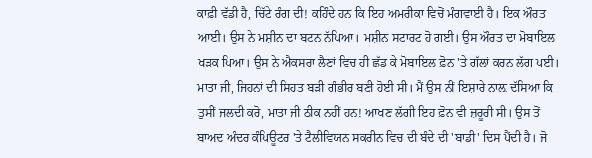ਕਾਫ਼ੀ ਵੱਡੀ ਹੈ, ਚਿੱਟੇ ਰੰਗ ਦੀ! ਕਹਿੰਦੇ ਹਨ ਕਿ ਇਹ ਅਮਰੀਕਾ ਵਿਚੋਂ ਮੰਗਵਾਈ ਹੈ। ਇਕ ਔਰਤ ਆਈ। ਉਸ ਨੇ ਮਸ਼ੀਨ ਦਾ ਬਟਨ ਨੱਪਿਆ। ਮਸ਼ੀਨ ਸਟਾਰਟ ਹੋ ਗਈ। ਉਸ ਔਰਤ ਦਾ ਮੋਬਾਇਲ ਖੜਕ ਪਿਆ। ਉਸ ਨੇ ਐਕਸਰਾ ਲੈਣਾਂ ਵਿਚ ਹੀ ਛੱਡ ਕੇ ਮੋਬਾਇਲ ਫ਼ੋਨ 'ਤੇ ਗੱਲਾਂ ਕਰਨ ਲੱਗ ਪਈ। ਮਾਤਾ ਜੀ, ਜਿਹਨਾਂ ਦੀ ਸਿਹਤ ਬੜੀ ਗੰਭੀਰ ਬਣੀ ਹੋਈ ਸੀ। ਮੈਂ ਉਸ ਨੀਂ ਇਸ਼ਾਰੇ ਨਾਲ਼ ਦੱਸਿਆ ਕਿ ਤੁਸੀਂ ਜਲਦੀ ਕਰੋ, ਮਾਤਾ ਜੀ ਠੀਕ ਨਹੀਂ ਹਨ! ਆਖਣ ਲੱਗੀ ਇਹ ਫ਼ੋਨ ਵੀ ਜ਼ਰੂਰੀ ਸੀ। ਉਸ ਤੋਂ ਬਾਅਦ ਅੰਦਰ ਕੰਪਿਊਟਰ 'ਤੇ ਟੈਲੀਵਿਯਨ ਸਕਰੀਨ ਵਿਚ ਦੀ ਬੰਦੇ ਦੀ 'ਬਾਡੀ' ਦਿਸ ਪੈਂਦੀ ਹੈ। ਜੋ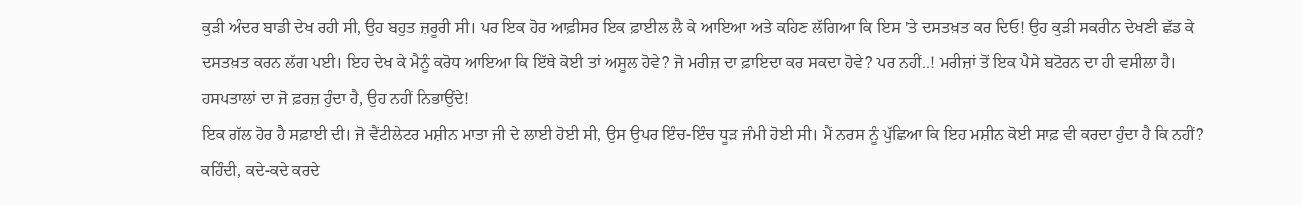ਕੁੜੀ ਅੰਦਰ ਬਾਡੀ ਦੇਖ ਰਹੀ ਸੀ, ਉਹ ਬਹੁਤ ਜ਼ਰੂਰੀ ਸੀ। ਪਰ ਇਕ ਹੋਰ ਆਫ਼ੀਸਰ ਇਕ ਫ਼ਾਈਲ ਲੈ ਕੇ ਆਇਆ ਅਤੇ ਕਹਿਣ ਲੱਗਿਆ ਕਿ ਇਸ 'ਤੇ ਦਸਤਖ਼ਤ ਕਰ ਦਿਓ! ਉਹ ਕੁੜੀ ਸਕਰੀਨ ਦੇਖਣੀ ਛੱਡ ਕੇ ਦਸਤਖ਼ਤ ਕਰਨ ਲੱਗ ਪਈ। ਇਹ ਦੇਖ ਕੇ ਮੈਨੂੰ ਕਰੋਧ ਆਇਆ ਕਿ ਇੱਥੇ ਕੋਈ ਤਾਂ ਅਸੂਲ ਹੋਵੇ? ਜੋ ਮਰੀਜ਼ ਦਾ ਫ਼ਾਇਦਾ ਕਰ ਸਕਦਾ ਹੋਵੇ? ਪਰ ਨਹੀਂ..! ਮਰੀਜ਼ਾਂ ਤੋਂ ਇਕ ਪੈਸੇ ਬਟੋਰਨ ਦਾ ਹੀ ਵਸੀਲਾ ਹੈ। ਹਸਪਤਾਲਾਂ ਦਾ ਜੋ ਫ਼ਰਜ਼ ਹੁੰਦਾ ਹੈ, ਉਹ ਨਹੀਂ ਨਿਭਾਉਂਦੇ!
ਇਕ ਗੱਲ ਹੋਰ ਹੈ ਸਫ਼ਾਈ ਦੀ। ਜੋ ਵੈਂਟੀਲੇਟਰ ਮਸ਼ੀਨ ਮਾਤਾ ਜੀ ਦੇ ਲਾਈ ਹੋਈ ਸੀ, ਉਸ ਉਪਰ ਇੰਚ-ਇੰਚ ਧੂੜ ਜੰਮੀ ਹੋਈ ਸੀ। ਮੈਂ ਨਰਸ ਨੂੰ ਪੁੱਛਿਆ ਕਿ ਇਹ ਮਸ਼ੀਨ ਕੋਈ ਸਾਫ਼ ਵੀ ਕਰਦਾ ਹੁੰਦਾ ਹੈ ਕਿ ਨਹੀਂ? ਕਹਿੰਦੀ, ਕਦੇ-ਕਦੇ ਕਰਦੇ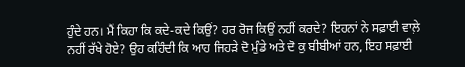ਹੁੰਦੇ ਹਨ। ਮੈਂ ਕਿਹਾ ਕਿ ਕਦੇ-ਕਦੇ ਕਿਉਂ? ਹਰ ਰੋਜ ਕਿਉਂ ਨਹੀਂ ਕਰਦੇ? ਇਹਨਾਂ ਨੇ ਸਫ਼ਾਈ ਵਾਲ਼ੇ ਨਹੀਂ ਰੱਖੇ ਹੋਏ? ਉਹ ਕਹਿੰਦੀ ਕਿ ਆਹ ਜਿਹੜੇ ਦੋ ਮੁੰਡੇ ਅਤੇ ਦੋ ਕੁ ਬੀਬੀਆਂ ਹਨ, ਇਹ ਸਫ਼ਾਈ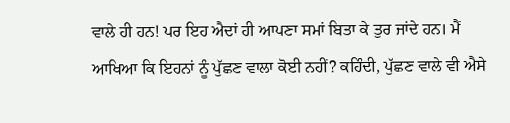ਵਾਲੇ ਹੀ ਹਨ! ਪਰ ਇਹ ਐਦਾਂ ਹੀ ਆਪਣਾ ਸਮਾਂ ਬਿਤਾ ਕੇ ਤੁਰ ਜਾਂਦੇ ਹਨ। ਮੈਂ ਆਖਿਆ ਕਿ ਇਹਨਾਂ ਨੂੰ ਪੁੱਛਣ ਵਾਲਾ ਕੋਈ ਨਹੀਂ? ਕਹਿੰਦੀ, ਪੁੱਛਣ ਵਾਲੇ ਵੀ ਐਸੇ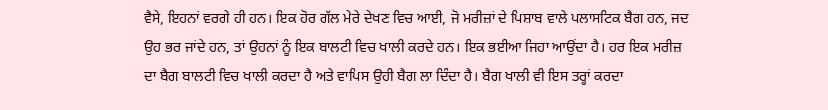ਵੈਸੇ, ਇਹਨਾਂ ਵਰਗੇ ਹੀ ਹਨ। ਇਕ ਹੋਰ ਗੱਲ ਮੇਰੇ ਦੇਖਣ ਵਿਚ ਆਈ, ਜੋ ਮਰੀਜ਼ਾਂ ਦੇ ਪਿਸ਼ਾਬ ਵਾਲੇ ਪਲਾਸਟਿਕ ਬੈਗ ਹਨ, ਜਦ ਉਹ ਭਰ ਜਾਂਦੇ ਹਨ, ਤਾਂ ਉਹਨਾਂ ਨੂੰ ਇਕ ਬਾਲਟੀ ਵਿਚ ਖਾਲੀ ਕਰਦੇ ਹਨ। ਇਕ ਭਈਆ ਜਿਹਾ ਆਉਂਦਾ ਹੈ। ਹਰ ਇਕ ਮਰੀਜ਼ ਦਾ ਬੈਗ ਬਾਲਟੀ ਵਿਚ ਖਾਲੀ ਕਰਦਾ ਹੈ ਅਤੇ ਵਾਪਿਸ ਉਹੀ ਬੈਗ ਲਾ ਦਿੰਦਾ ਹੈ। ਬੈਗ ਖਾਲੀ ਵੀ ਇਸ ਤਰ੍ਹਾਂ ਕਰਦਾ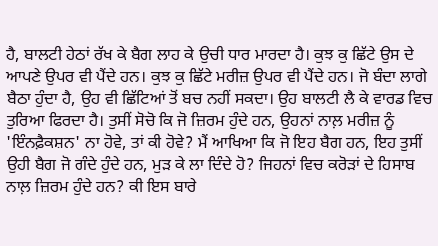ਹੈ, ਬਾਲਟੀ ਹੇਠਾਂ ਰੱਖ ਕੇ ਬੈਗ ਲਾਹ ਕੇ ਉਚੀ ਧਾਰ ਮਾਰਦਾ ਹੈ। ਕੁਝ ਕੁ ਛਿੱਟੇ ਉਸ ਦੇ ਆਪਣੇ ਉਪਰ ਵੀ ਪੈਂਦੇ ਹਨ। ਕੁਝ ਕੁ ਛਿੱਟੇ ਮਰੀਜ਼ ਉਪਰ ਵੀ ਪੈਂਦੇ ਹਨ। ਜੋ ਬੰਦਾ ਲਾਗੇ ਬੈਠਾ ਹੁੰਦਾ ਹੈ, ਉਹ ਵੀ ਛਿੱਟਿਆਂ ਤੋਂ ਬਚ ਨਹੀਂ ਸਕਦਾ। ਉਹ ਬਾਲਟੀ ਲੈ ਕੇ ਵਾਰਡ ਵਿਚ ਤੁਰਿਆ ਫਿਰਦਾ ਹੈ। ਤੁਸੀਂ ਸੋਚੋ ਕਿ ਜੋ ਜ਼ਿਰਮ ਹੁੰਦੇ ਹਨ, ਉਹਨਾਂ ਨਾਲ਼ ਮਰੀਜ਼ ਨੂੰ 'ਇੰਨਫ਼ੈਕਸ਼ਨ' ਨਾ ਹੋਵੇ, ਤਾਂ ਕੀ ਹੋਵੇ? ਮੈਂ ਆਖਿਆ ਕਿ ਜੋ ਇਹ ਬੈਗ ਹਨ, ਇਹ ਤੁਸੀਂ ਉਹੀ ਬੈਗ ਜੋ ਗੰਦੇ ਹੁੰਦੇ ਹਨ, ਮੁੜ ਕੇ ਲਾ ਦਿੰਦੇ ਹੋ? ਜਿਹਨਾਂ ਵਿਚ ਕਰੋੜਾਂ ਦੇ ਹਿਸਾਬ ਨਾਲ਼ ਜ਼ਿਰਮ ਹੁੰਦੇ ਹਨ? ਕੀ ਇਸ ਬਾਰੇ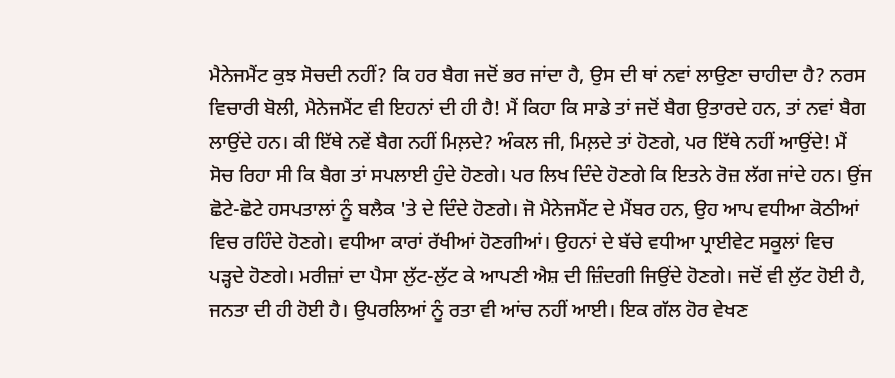ਮੈਨੇਜਮੈਂਟ ਕੁਝ ਸੋਚਦੀ ਨਹੀਂ? ਕਿ ਹਰ ਬੈਗ ਜਦੋਂ ਭਰ ਜਾਂਦਾ ਹੈ, ਉਸ ਦੀ ਥਾਂ ਨਵਾਂ ਲਾਉਣਾ ਚਾਹੀਦਾ ਹੈ? ਨਰਸ ਵਿਚਾਰੀ ਬੋਲੀ, ਮੈਨੇਜਮੈਂਟ ਵੀ ਇਹਨਾਂ ਦੀ ਹੀ ਹੈ! ਮੈਂ ਕਿਹਾ ਕਿ ਸਾਡੇ ਤਾਂ ਜਦੋਂ ਬੈਗ ਉਤਾਰਦੇ ਹਨ, ਤਾਂ ਨਵਾਂ ਬੈਗ ਲਾਉਂਦੇ ਹਨ। ਕੀ ਇੱਥੇ ਨਵੇਂ ਬੈਗ ਨਹੀਂ ਮਿਲ਼ਦੇ? ਅੰਕਲ ਜੀ, ਮਿਲ਼ਦੇ ਤਾਂ ਹੋਣਗੇ, ਪਰ ਇੱਥੇ ਨਹੀਂ ਆਉਂਦੇ! ਮੈਂ ਸੋਚ ਰਿਹਾ ਸੀ ਕਿ ਬੈਗ ਤਾਂ ਸਪਲਾਈ ਹੁੰਦੇ ਹੋਣਗੇ। ਪਰ ਲਿਖ ਦਿੰਦੇ ਹੋਣਗੇ ਕਿ ਇਤਨੇ ਰੋਜ਼ ਲੱਗ ਜਾਂਦੇ ਹਨ। ਉਂਜ ਛੋਟੇ-ਛੋਟੇ ਹਸਪਤਾਲਾਂ ਨੂੰ ਬਲੈਕ 'ਤੇ ਦੇ ਦਿੰਦੇ ਹੋਣਗੇ। ਜੋ ਮੈਨੇਜਮੈਂਟ ਦੇ ਮੈਂਬਰ ਹਨ, ਉਹ ਆਪ ਵਧੀਆ ਕੋਠੀਆਂ ਵਿਚ ਰਹਿੰਦੇ ਹੋਣਗੇ। ਵਧੀਆ ਕਾਰਾਂ ਰੱਖੀਆਂ ਹੋਣਗੀਆਂ। ਉਹਨਾਂ ਦੇ ਬੱਚੇ ਵਧੀਆ ਪ੍ਰਾਈਵੇਟ ਸਕੂਲਾਂ ਵਿਚ ਪੜ੍ਹਦੇ ਹੋਣਗੇ। ਮਰੀਜ਼ਾਂ ਦਾ ਪੈਸਾ ਲੁੱਟ-ਲੁੱਟ ਕੇ ਆਪਣੀ ਐਸ਼ ਦੀ ਜ਼ਿੰਦਗੀ ਜਿਉਂਦੇ ਹੋਣਗੇ। ਜਦੋਂ ਵੀ ਲੁੱਟ ਹੋਈ ਹੈ, ਜਨਤਾ ਦੀ ਹੀ ਹੋਈ ਹੈ। ਉਪਰਲਿਆਂ ਨੂੰ ਰਤਾ ਵੀ ਆਂਚ ਨਹੀਂ ਆਈ। ਇਕ ਗੱਲ ਹੋਰ ਵੇਖਣ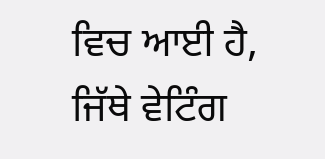ਵਿਚ ਆਈ ਹੈ, ਜਿੱਥੇ ਵੇਟਿੰਗ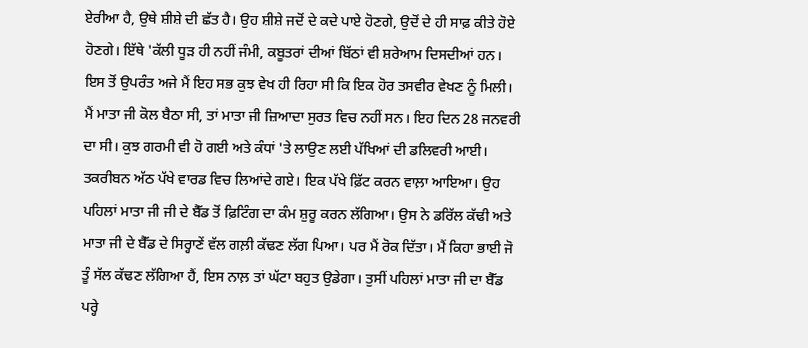ਏਰੀਆ ਹੈ, ਉਥੇ ਸ਼ੀਸ਼ੇ ਦੀ ਛੱਤ ਹੈ। ਉਹ ਸ਼ੀਸ਼ੇ ਜਦੋਂ ਦੇ ਕਦੇ ਪਾਏ ਹੋਣਗੇ, ਉਦੋਂ ਦੇ ਹੀ ਸਾਫ਼ ਕੀਤੇ ਹੋਏ ਹੋਣਗੇ। ਇੱਥੇ 'ਕੱਲੀ ਧੂੜ ਹੀ ਨਹੀਂ ਜੰਮੀ, ਕਬੂਤਰਾਂ ਦੀਆਂ ਬਿੱਠਾਂ ਵੀ ਸ਼ਰੇਆਮ ਦਿਸਦੀਆਂ ਹਨ।
ਇਸ ਤੋਂ ਉਪਰੰਤ ਅਜੇ ਮੈਂ ਇਹ ਸਭ ਕੁਝ ਵੇਖ ਹੀ ਰਿਹਾ ਸੀ ਕਿ ਇਕ ਹੋਰ ਤਸਵੀਰ ਵੇਖਣ ਨੂੰ ਮਿਲੀ। ਮੈਂ ਮਾਤਾ ਜੀ ਕੋਲ ਬੈਠਾ ਸੀ, ਤਾਂ ਮਾਤਾ ਜੀ ਜ਼ਿਆਦਾ ਸੁਰਤ ਵਿਚ ਨਹੀਂ ਸਨ। ਇਹ ਦਿਨ 28 ਜਨਵਰੀ ਦਾ ਸੀ। ਕੁਝ ਗਰਮੀ ਵੀ ਹੋ ਗਈ ਅਤੇ ਕੰਧਾਂ 'ਤੇ ਲਾਉਣ ਲਈ ਪੱਖਿਆਂ ਦੀ ਡਲਿਵਰੀ ਆਈ। ਤਕਰੀਬਨ ਅੱਠ ਪੱਖੇ ਵਾਰਡ ਵਿਚ ਲਿਆਂਦੇ ਗਏ। ਇਕ ਪੱਖੇ ਫ਼ਿੱਟ ਕਰਨ ਵਾਲ਼ਾ ਆਇਆ। ਉਹ ਪਹਿਲਾਂ ਮਾਤਾ ਜੀ ਜੀ ਦੇ ਬੈੱਡ ਤੋਂ ਫ਼ਿਟਿੰਗ ਦਾ ਕੰਮ ਸ਼ੁਰੂ ਕਰਨ ਲੱਗਿਆ। ਉਸ ਨੇ ਡਰਿੱਲ ਕੱਢੀ ਅਤੇ ਮਾਤਾ ਜੀ ਦੇ ਬੈੱਡ ਦੇ ਸਿਰ੍ਹਾਣੇਂ ਵੱਲ ਗਲ਼ੀ ਕੱਢਣ ਲੱਗ ਪਿਆ। ਪਰ ਮੈਂ ਰੋਕ ਦਿੱਤਾ। ਮੈਂ ਕਿਹਾ ਭਾਈ ਜੋ ਤੂੰ ਸੱਲ ਕੱਢਣ ਲੱਗਿਆ ਹੈਂ, ਇਸ ਨਾਲ਼ ਤਾਂ ਘੱਟਾ ਬਹੁਤ ਉਡੇਗਾ। ਤੁਸੀਂ ਪਹਿਲਾਂ ਮਾਤਾ ਜੀ ਦਾ ਬੈੱਡ ਪਰ੍ਹੇ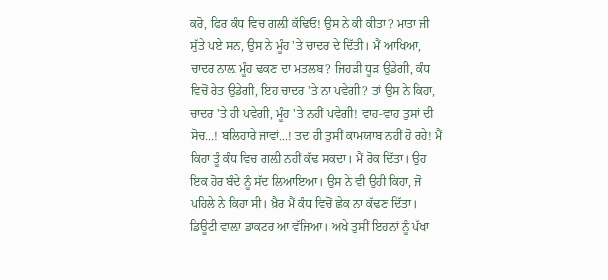ਕਰੋ, ਫਿਰ ਕੰਧ ਵਿਚ ਗਲ਼ੀ ਕੱਢਿਓ! ਉਸ ਨੇ ਕੀ ਕੀਤਾ? ਮਾਤਾ ਜੀ ਸੁੱਤੇ ਪਏ ਸਨ, ਉਸ ਨੇ ਮੂੰਹ 'ਤੇ ਚਾਦਰ ਦੇ ਦਿੱਤੀ। ਮੈਂ ਆਖਿਆ, ਚਾਦਰ ਨਾਲ਼ ਮੂੰਹ ਢਕਣ ਦਾ ਮਤਲਬ? ਜਿਹੜੀ ਧੂੜ ਉਡੇਗੀ, ਕੰਧ ਵਿਚੋਂ ਰੇਤ ਉਡੇਗੀ, ਇਹ ਚਾਦਰ 'ਤੇ ਨਾ ਪਵੇਗੀ? ਤਾਂ ਉਸ ਨੇ ਕਿਹਾ, ਚਾਦਰ 'ਤੇ ਹੀ ਪਵੇਗੀ, ਮੂੰਹ 'ਤੇ ਨਹੀਂ ਪਵੇਗੀ! ਵਾਹ-ਵਾਹ ਤੁਸਾਂ ਦੀ ਸੋਚ...! ਬਲਿਹਾਰੇ ਜਾਵਾਂ...! ਤਦ ਹੀ ਤੁਸੀਂ ਕਾਮਯਾਬ ਨਹੀਂ ਹੋ ਰਹੇ! ਮੈਂ ਕਿਹਾ ਤੂੰ ਕੰਧ ਵਿਚ ਗਲ਼ੀ ਨਹੀਂ ਕੱਢ ਸਕਦਾ। ਮੈਂ ਰੋਕ ਦਿੱਤਾ। ਉਹ ਇਕ ਹੋਰ ਬੰਦੇ ਨੂੰ ਸੱਦ ਲਿਆਇਆ। ਉਸ ਨੇ ਵੀ ਉਹੀ ਕਿਹਾ, ਜੋ ਪਹਿਲੇ ਨੇ ਕਿਹਾ ਸੀ। ਖ਼ੈਰ ਮੈਂ ਕੰਧ ਵਿਚੋਂ ਛੇਕ ਨਾ ਕੱਢਣ ਦਿੱਤਾ। ਡਿਊਟੀ ਵਾਲ਼ਾ ਡਾਕਟਰ ਆ ਵੱਜਿਆ। ਅਖੇ ਤੁਸੀਂ ਇਹਨਾਂ ਨੂੰ ਪੱਖਾ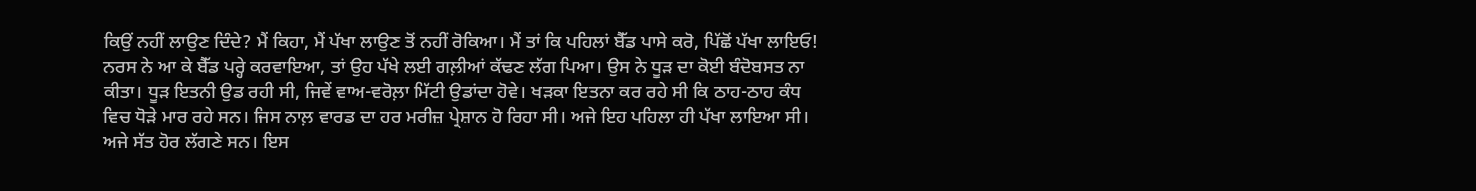ਕਿਉਂ ਨਹੀਂ ਲਾਉਣ ਦਿੰਦੇ? ਮੈਂ ਕਿਹਾ, ਮੈਂ ਪੱਖਾ ਲਾਉਣ ਤੋਂ ਨਹੀਂ ਰੋਕਿਆ। ਮੈਂ ਤਾਂ ਕਿ ਪਹਿਲਾਂ ਬੈੱਡ ਪਾਸੇ ਕਰੋ, ਪਿੱਛੋਂ ਪੱਖਾ ਲਾਇਓ! ਨਰਸ ਨੇ ਆ ਕੇ ਬੈੱਡ ਪਰ੍ਹੇ ਕਰਵਾਇਆ, ਤਾਂ ਉਹ ਪੱਖੇ ਲਈ ਗਲ਼ੀਆਂ ਕੱਢਣ ਲੱਗ ਪਿਆ। ਉਸ ਨੇ ਧੂੜ ਦਾ ਕੋਈ ਬੰਦੋਬਸਤ ਨਾ ਕੀਤਾ। ਧੂੜ ਇਤਨੀ ਉਡ ਰਹੀ ਸੀ, ਜਿਵੇਂ ਵਾਅ-ਵਰੋਲ਼ਾ ਮਿੱਟੀ ਉਡਾਂਦਾ ਹੋਵੇ। ਖੜਕਾ ਇਤਨਾ ਕਰ ਰਹੇ ਸੀ ਕਿ ਠਾਹ-ਠਾਹ ਕੰਧ ਵਿਚ ਧੋੜੇ ਮਾਰ ਰਹੇ ਸਨ। ਜਿਸ ਨਾਲ਼ ਵਾਰਡ ਦਾ ਹਰ ਮਰੀਜ਼ ਪ੍ਰੇਸ਼ਾਨ ਹੋ ਰਿਹਾ ਸੀ। ਅਜੇ ਇਹ ਪਹਿਲਾ ਹੀ ਪੱਖਾ ਲਾਇਆ ਸੀ। ਅਜੇ ਸੱਤ ਹੋਰ ਲੱਗਣੇ ਸਨ। ਇਸ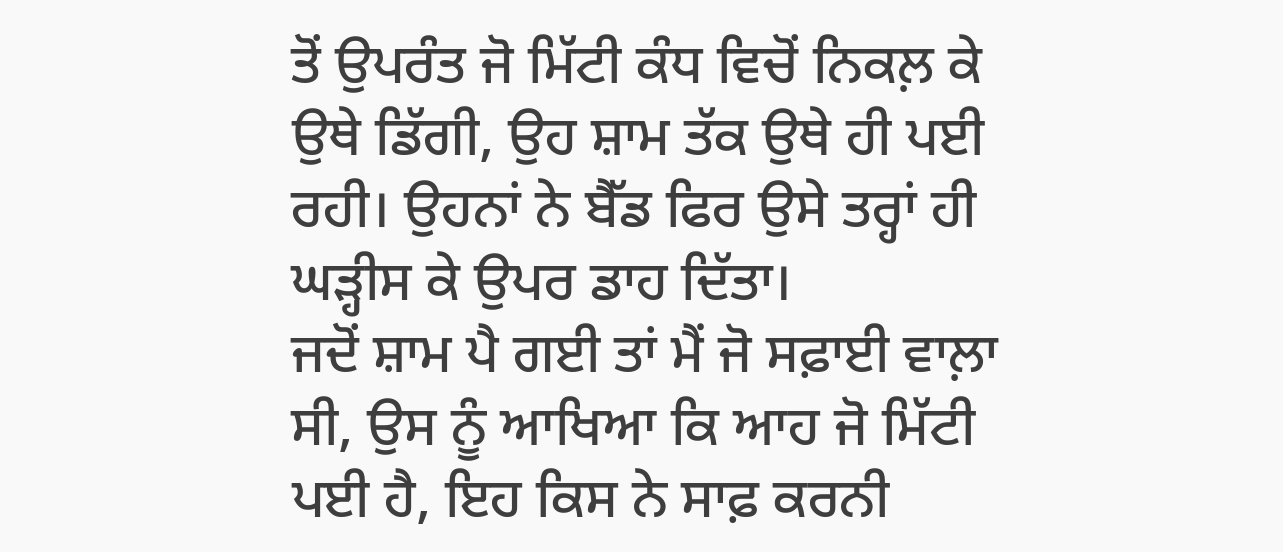ਤੋਂ ਉਪਰੰਤ ਜੋ ਮਿੱਟੀ ਕੰਧ ਵਿਚੋਂ ਨਿਕਲ਼ ਕੇ ਉਥੇ ਡਿੱਗੀ, ਉਹ ਸ਼ਾਮ ਤੱਕ ਉਥੇ ਹੀ ਪਈ ਰਹੀ। ਉਹਨਾਂ ਨੇ ਬੈੱਡ ਫਿਰ ਉਸੇ ਤਰ੍ਹਾਂ ਹੀ ਘੜ੍ਹੀਸ ਕੇ ਉਪਰ ਡਾਹ ਦਿੱਤਾ।
ਜਦੋਂ ਸ਼ਾਮ ਪੈ ਗਈ ਤਾਂ ਮੈਂ ਜੋ ਸਫ਼ਾਈ ਵਾਲ਼ਾ ਸੀ, ਉਸ ਨੂੰ ਆਖਿਆ ਕਿ ਆਹ ਜੋ ਮਿੱਟੀ ਪਈ ਹੈ, ਇਹ ਕਿਸ ਨੇ ਸਾਫ਼ ਕਰਨੀ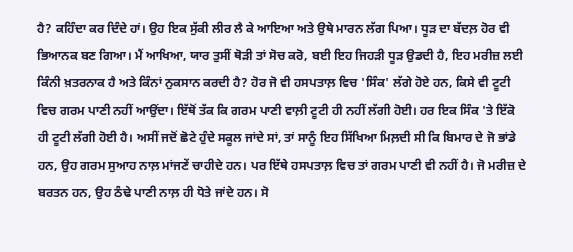ਹੈ? ਕਹਿੰਦਾ ਕਰ ਦਿੰਦੇ ਹਾਂ। ਉਹ ਇਕ ਸੁੱਕੀ ਲੀਰ ਲੈ ਕੇ ਆਇਆ ਅਤੇ ਉਥੇ ਮਾਰਨ ਲੱਗ ਪਿਆ। ਧੂੜ ਦਾ ਬੱਦਲ਼ ਹੋਰ ਵੀ ਭਿਆਨਕ ਬਣ ਗਿਆ। ਮੈਂ ਆਖਿਆ, ਯਾਰ ਤੁਸੀਂ ਥੋੜੀ ਤਾਂ ਸੋਚ ਕਰੋ, ਬਈ ਇਹ ਜਿਹੜੀ ਧੂੜ ਉਡਦੀ ਹੈ, ਇਹ ਮਰੀਜ਼ ਲਈ ਕਿੰਨੀ ਖ਼ਤਰਨਾਕ ਹੈ ਅਤੇ ਕਿੰਨਾਂ ਨੁਕਸਾਨ ਕਰਦੀ ਹੈ? ਹੋਰ ਜੋ ਵੀ ਹਸਪਤਾਲ਼ ਵਿਚ 'ਸਿੰਕ' ਲੱਗੇ ਹੋਏ ਹਨ, ਕਿਸੇ ਵੀ ਟੂਟੀ ਵਿਚ ਗਰਮ ਪਾਣੀ ਨਹੀਂ ਆਉਂਦਾ। ਇੱਥੋਂ ਤੱਕ ਕਿ ਗਰਮ ਪਾਣੀ ਵਾਲ਼ੀ ਟੂਟੀ ਹੀ ਨਹੀਂ ਲੱਗੀ ਹੋਈ। ਹਰ ਇਕ ਸਿੰਕ 'ਤੇ ਇੱਕੋ ਹੀ ਟੂਟੀ ਲੱਗੀ ਹੋਈ ਹੈ। ਅਸੀਂ ਜਦੋਂ ਛੋਟੇ ਹੁੰਦੇ ਸਕੂਲ ਜਾਂਦੇ ਸਾਂ, ਤਾਂ ਸਾਨੂੰ ਇਹ ਸਿੱਖਿਆ ਮਿਲ਼ਦੀ ਸੀ ਕਿ ਬਿਮਾਰ ਦੇ ਜੋ ਭਾਂਡੇ ਹਨ, ਉਹ ਗਰਮ ਸੁਆਹ ਨਾਲ਼ ਮਾਂਜਣੇਂ ਚਾਹੀਦੇ ਹਨ। ਪਰ ਇੱਥੇ ਹਸਪਤਾਲ਼ ਵਿਚ ਤਾਂ ਗਰਮ ਪਾਣੀ ਵੀ ਨਹੀਂ ਹੈ। ਜੋ ਮਰੀਜ਼ ਦੇ ਬਰਤਨ ਹਨ, ਉਹ ਠੰਢੇ ਪਾਣੀ ਨਾਲ਼ ਹੀ ਧੋਤੇ ਜਾਂਦੇ ਹਨ। ਸੋ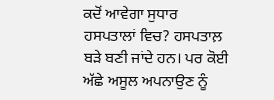ਕਦੋਂ ਆਵੇਗਾ ਸੁਧਾਰ ਹਸਪਤਾਲਾਂ ਵਿਚ? ਹਸਪਤਾਲ਼ ਬੜੇ ਬਣੀ ਜਾਂਦੇ ਹਨ। ਪਰ ਕੋਈ ਅੱਛੇ ਅਸੂਲ ਅਪਨਾਉਣ ਨੂੰ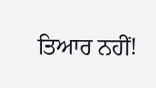ਤਿਆਰ ਨਹੀਂ!